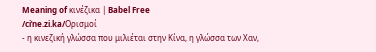Meaning of κινέζικα | Babel Free
/ciˈne.zi.ka/Ορισμοί
- η κινεζική γλώσσα που μιλιέται στην Κίνα, η γλώσσα των Χαν,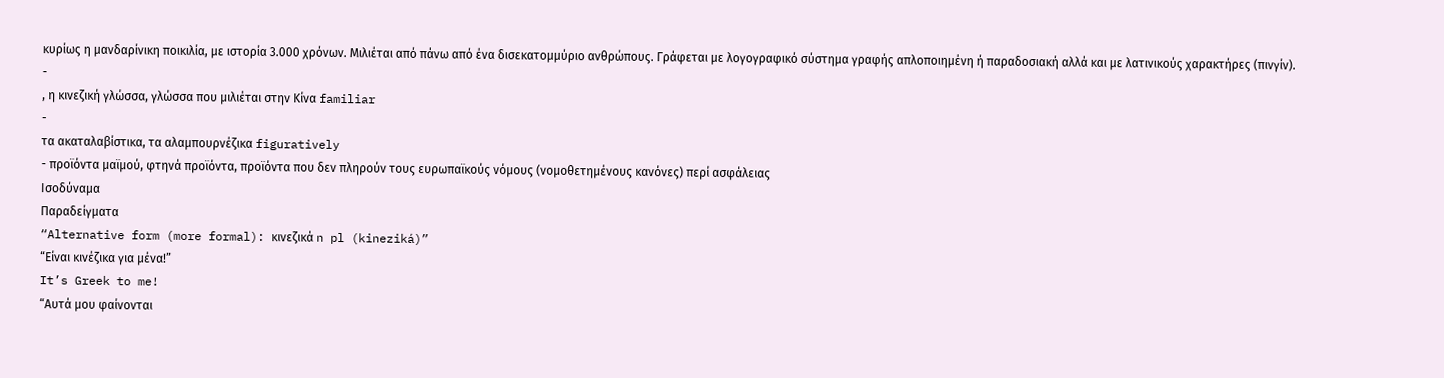κυρίως η μανδαρίνικη ποικιλία, με ιστορία 3.000 χρόνων. Μιλιέται από πάνω από ένα δισεκατομμύριο ανθρώπους. Γράφεται με λογογραφικό σύστημα γραφής απλοποιημένη ή παραδοσιακή αλλά και με λατινικούς χαρακτήρες (πινγίν).
-
, η κινεζική γλώσσα, γλώσσα που μιλιέται στην Κίνα familiar
-
τα ακαταλαβίστικα, τα αλαμπουρνέζικα figuratively
- προϊόντα μαϊμού, φτηνά προϊόντα, προϊόντα που δεν πληρούν τους ευρωπαϊκούς νόμους (νομοθετημένους κανόνες) περί ασφάλειας
Ισοδύναμα
Παραδείγματα
“Alternative form (more formal): κινεζικά n pl (kineziká)”
“Είναι κινέζικα για μένα!”
It’s Greek to me!
“Αυτά μου φαίνονται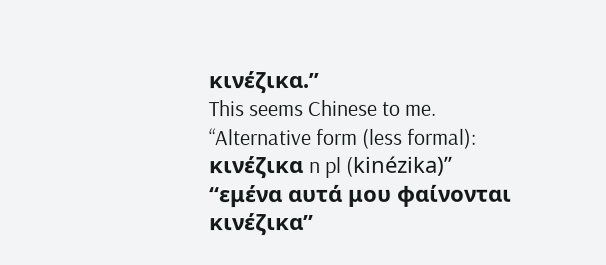κινέζικα.”
This seems Chinese to me.
“Alternative form (less formal): κινέζικα n pl (kinézika)”
“εμένα αυτά μου φαίνονται κινέζικα”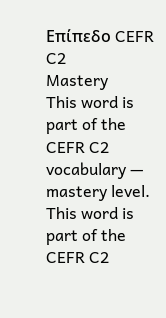Επίπεδο CEFR
C2
Mastery
This word is part of the CEFR C2 vocabulary — mastery level.
This word is part of the CEFR C2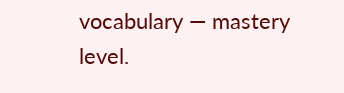vocabulary — mastery level.